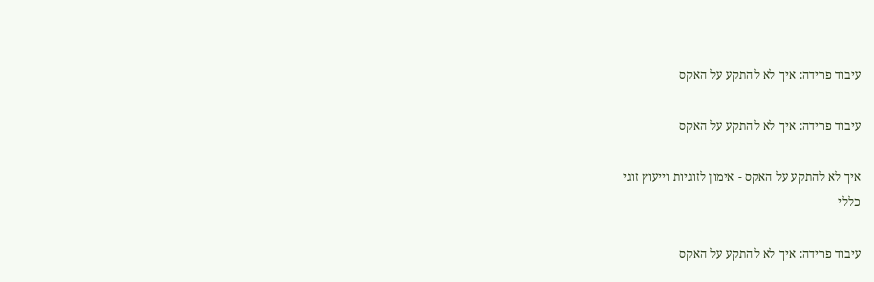עיבוד פרידה: איך לא להתקע על האקס

עיבוד פרידה: איך לא להתקע על האקס

איך לא להתקע על האקס - אימון לזוגיות וייעוץ זוגי
כללי

עיבוד פרידה: איך לא להתקע על האקס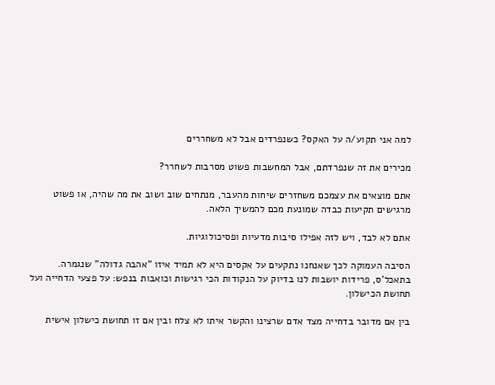למה אני תקוע/ה על האקס? כשנפרדים אבל לא משחררים

מכירים את זה שנפרדתם, אבל המחשבות פשוט מסרבות לשחרר?

אתם מוצאים את עצמכם משחזרים שיחות מהעבר, מנתחים שוב ושוב את מה שהיה, או פשוט מרגישים תקיעות כבדה שמונעת מכם להמשיך הלאה.

אתם לא לבד, ויש לזה אפילו סיבות מדעיות ופסיכולוגיות.

הסיבה העמוקה לכך שאנחנו נתקעים על אקסים היא לא תמיד איזו "אהבה גדולה" שנגמרה. בתאכל'ס, פרידות יושבות לנו בדיוק על הנקודות הכי רגישות וכואבות בנפש: על פצעי הדחייה ועל תחושת הכישלון.

בין אם מדובר בדחייה מצד אדם שרצינו והקשר איתו לא צלח ובין אם זו תחושת כישלון אישית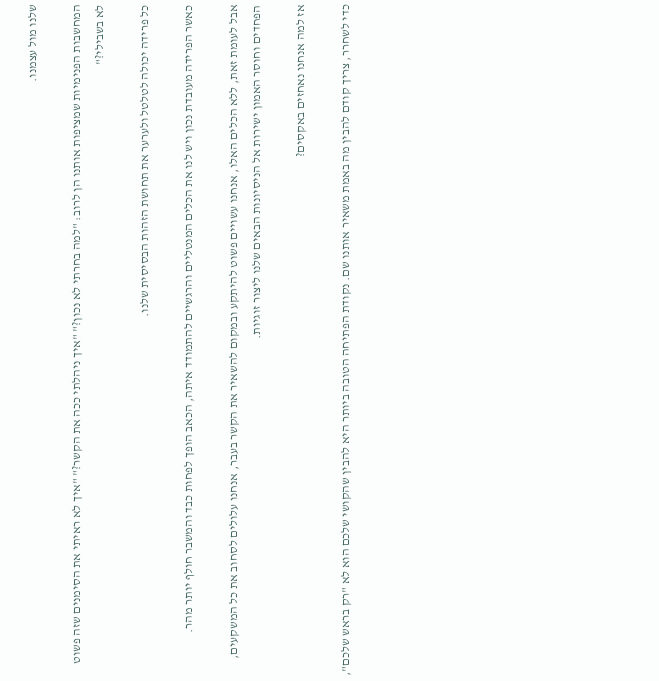שלנו מול עצמנו.

המחשבות הפנימיות שמציפות אותנו הן לרוב: "למה בחרתי לא נכון?" "איך ניהלתי ככה את הקשר?" "איך לא ראיתי את הסימנים שזה פשוט לא בשבילי?"

כל פרידה יכולה לטלטל ולערער את תחושת הזהות הבסיסית שלנו.

כאשר הפרידה מעובדת נכון ויש לנו את הכלים המנטליים והרגשיים להתמודד איתה, הכאב הופך לפחות כבד והמשבר חולף יותר מהר.

אבל לעומת זאת, ללא הכלים האלו, אנחנו עשויים פשוט להיתקע ובמקום להשאיר את הקשר בעבר, אנחנו עלולים לסחוב את כל המשקעים, הפחדים וחוסר האמון ישירות אל הניסיונות הבאים שלנו ליצור זוגיות.

אז למה אנחנו נאחזים באקסים?

כדי לשחרר, צריך קודם להבין מה באמת משאיר אותנו שם. נקודת הפתיחה הטובה ביותר היא להבין שהקושי שלכם הוא לא "רק בראש שלכם",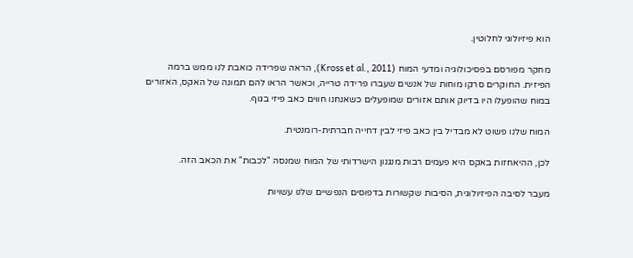הוא פיזיולוגי לחלוטין.

מחקר מפורסם בפסיכולוגיה ומדעי המוח (Kross et al., 2011), הראה שפרידה כואבת לנו ממש ברמה הפיזית. החוקרים סרקו מוחות של אנשים שעברו פרידה טרייה, וכאשר הראו להם תמונה של האקס, האזורים במוח שהופעלו היו בדיוק אותם אזורים שמופעלים כשאנחנו חווים כאב פיזי בגוף.

המוח שלנו פשוט לא מבדיל בין כאב פיזי לבין דחייה חברתית-רומנטית.

לכן, ההיאחזות באקס היא פעמים רבות מנגנון הישרדותי של המוח שמנסה "לכבות" את הכאב הזה.

מעבר לסיבה הפיזיולוגית, הסיבות שקשורות בדפוסים הנפשיים שלנו עשויות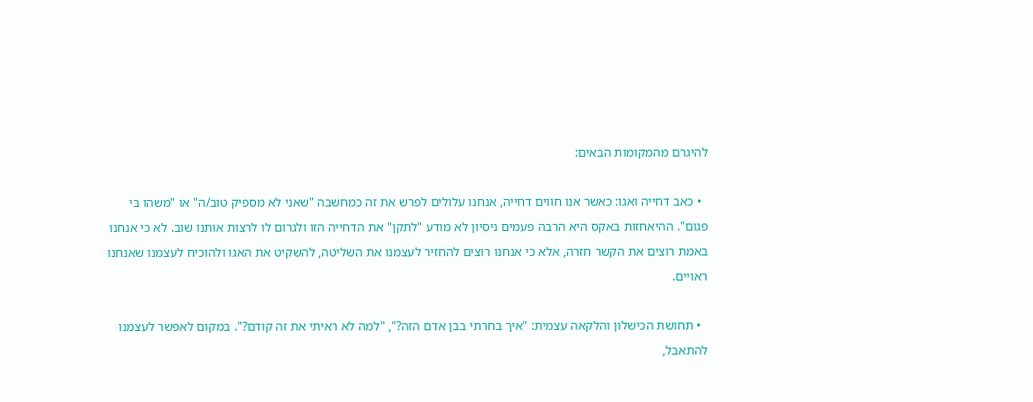להיגרם מהמקומות הבאים:

  • כאב דחייה ואגו: כאשר אנו חווים דחייה, אנחנו עלולים לפרש את זה כמחשבה "שאני לא מספיק טוב/ה" או "משהו בי פגום". ההיאחזות באקס היא הרבה פעמים ניסיון לא מודע "לתקן" את הדחייה הזו ולגרום לו לרצות אותנו שוב. לא כי אנחנו באמת רוצים את הקשר חזרה, אלא כי אנחנו רוצים להחזיר לעצמנו את השליטה, להשקיט את האגו ולהוכיח לעצמנו שאנחנו ראויים.

  • תחושת הכישלון והלקאה עצמית: "איך בחרתי בבן אדם הזה?", "למה לא ראיתי את זה קודם?". במקום לאפשר לעצמנו להתאבל,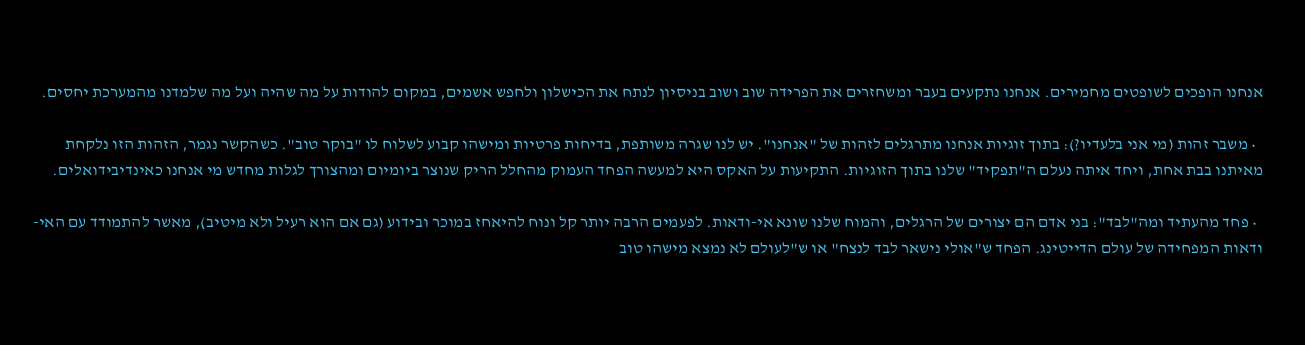אנחנו הופכים לשופטים מחמירים. אנחנו נתקעים בעבר ומשחזרים את הפרידה שוב ושוב בניסיון לנתח את הכישלון ולחפש אשמים, במקום להודות על מה שהיה ועל מה שלמדנו מהמערכת יחסים.

  • משבר זהות (מי אני בלעדיו?): בתוך זוגיות אנחנו מתרגלים לזהות של "אנחנו". יש לנו שגרה משותפת, בדיחות פרטיות ומישהו קבוע לשלוח לו "בוקר טוב". כשהקשר נגמר, הזהות הזו נלקחת מאיתנו בבת אחת, ויחד איתה נעלם ה"תפקיד" שלנו בתוך הזוגיות. התקיעות על האקס היא למעשה הפחד העמוק מהחלל הריק שנוצר ביומיום ומהצורך לגלות מחדש מי אנחנו כאינדיבידואלים.

  • פחד מהעתיד ומה"לבד": בני אדם הם יצורים של הרגלים, והמוח שלנו שונא אי-ודאות. לפעמים הרבה יותר קל ונוח להיאחז במוכר ובידוע (גם אם הוא רעיל ולא מיטיב), מאשר להתמודד עם האי-ודאות המפחידה של עולם הדייטינג. הפחד ש"אולי נישאר לבד לנצח" או ש"לעולם לא נמצא מישהו טוב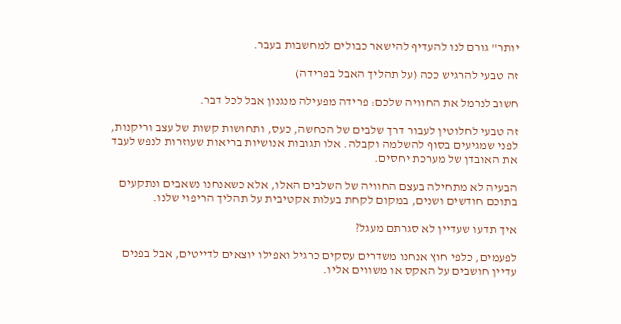יותר" גורם לנו להעדיף להישאר כבולים למחשבות בעבר.

זה טבעי להרגיש ככה (על תהליך האבל בפרידה)

חשוב לנרמל את החוויה שלכם: פרידה מפעילה מנגנון אבל לכל דבר.

זה טבעי לחלוטין לעבור דרך שלבים של הכחשה, כעס, ותחושות קשות של עצב וריקנות, לפני שמגיעים בסוף להשלמה וקבלה. אלו תגובות אנושיות בריאות שעוזרות לנפש לעבד את האובדן של מערכת יחסים.

הבעיה לא מתחילה בעצם החוויה של השלבים האלו, אלא כשאנחנו נשאבים ונתקעים בתוכם חודשים ושנים, במקום לקחת בעלות אקטיבית על תהליך הריפוי שלנו.

איך תדעו שעדיין לא סגרתם מעגל?

לפעמים, כלפי חוץ אנחנו משדרים עסקים כרגיל ואפילו יוצאים לדייטים, אבל בפנים עדיין חושבים על האקס או משווים אליו.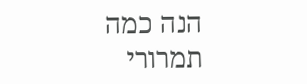הנה כמה תמרורי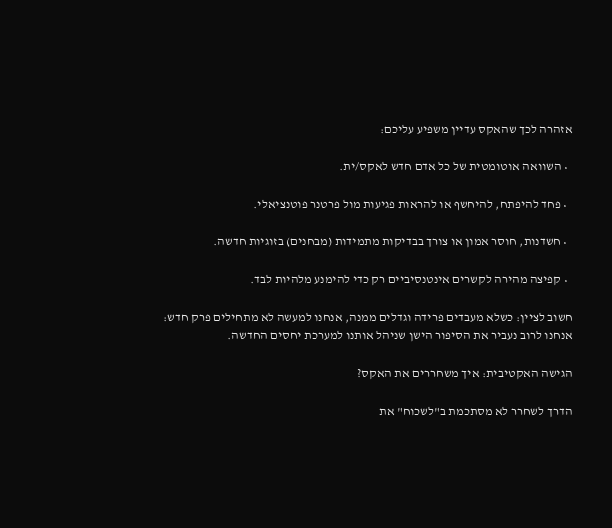אזהרה לכך שהאקס עדיין משפיע עליכם:

  • השוואה אוטומטית של כל אדם חדש לאקס/ית.

  • פחד להיפתח, להיחשף או להראות פגיעות מול פרטנר פוטנציאלי.

  • חשדנות, חוסר אמון או צורך בבדיקות מתמידות (מבחנים) בזוגיות חדשה.

  • קפיצה מהירה לקשרים אינטנסיביים רק כדי להימנע מלהיות לבד.

חשוב לציין: כשלא מעבדים פרידה וגדלים ממנה, אנחנו למעשה לא מתחילים פרק חדש: אנחנו לרוב נעביר את הסיפור הישן שניהל אותנו למערכת יחסים החדשה.

הגישה האקטיבית: איך משחררים את האקס?

הדרך לשחרר לא מסתכמת ב"לשכוח" את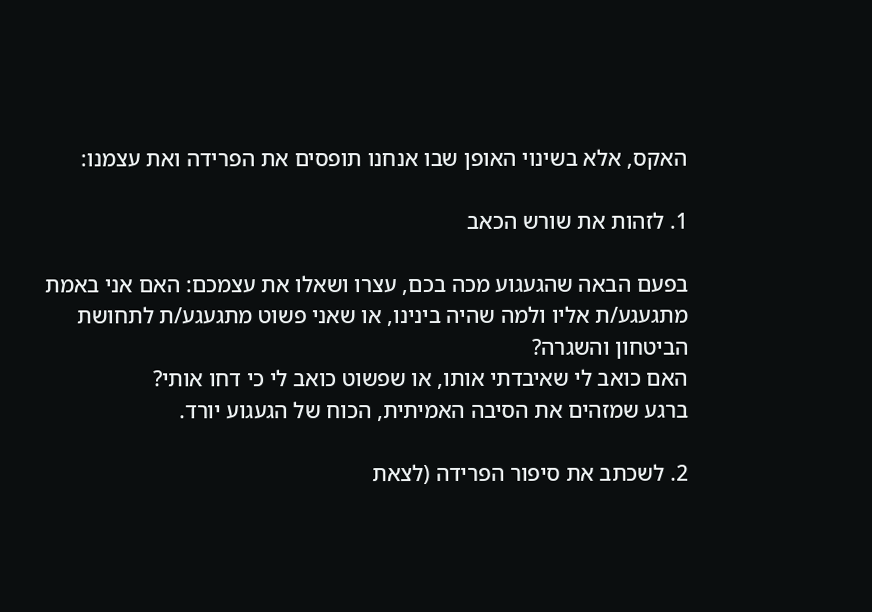האקס, אלא בשינוי האופן שבו אנחנו תופסים את הפרידה ואת עצמנו:

1. לזהות את שורש הכאב

בפעם הבאה שהגעגוע מכה בכם, עצרו ושאלו את עצמכם: האם אני באמת מתגעגע/ת אליו ולמה שהיה בינינו, או שאני פשוט מתגעגע/ת לתחושת הביטחון והשגרה?
האם כואב לי שאיבדתי אותו, או שפשוט כואב לי כי דחו אותי?
ברגע שמזהים את הסיבה האמיתית, הכוח של הגעגוע יורד.

2. לשכתב את סיפור הפרידה (לצאת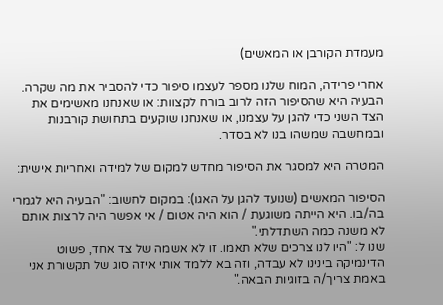מעמדת הקורבן או המאשים)

אחרי פרידה, המוח שלנו מספר לעצמו סיפור כדי להסביר את מה שקרה. הבעיה היא שהסיפור הזה לרוב בורח לקצוות: או שאנחנו מאשימים את הצד השני כדי להגן על עצמנו, או שאנחנו שוקעים בתחושת קורבנות ובמחשבה שמשהו בנו לא בסדר.

המטרה היא למסגר את הסיפור מחדש למקום של למידה ואחריות אישית:

הסיפור המאשים (שנועד להגן על האגו): במקום לחשוב: "הבעיה היא לגמרי בה/בו. היא הייתה משוגעת / הוא היה אטום / אי אפשר היה לרצות אותם לא משנה כמה השתדלתי."
שנו ל: "היו לנו צרכים שלא תאמו. זו לא אשמה של צד אחד, פשוט הדינמיקה בינינו לא עבדה, וזה בא ללמד אותי איזה סוג של תקשורת אני באמת צריך/ה בזוגיות הבאה."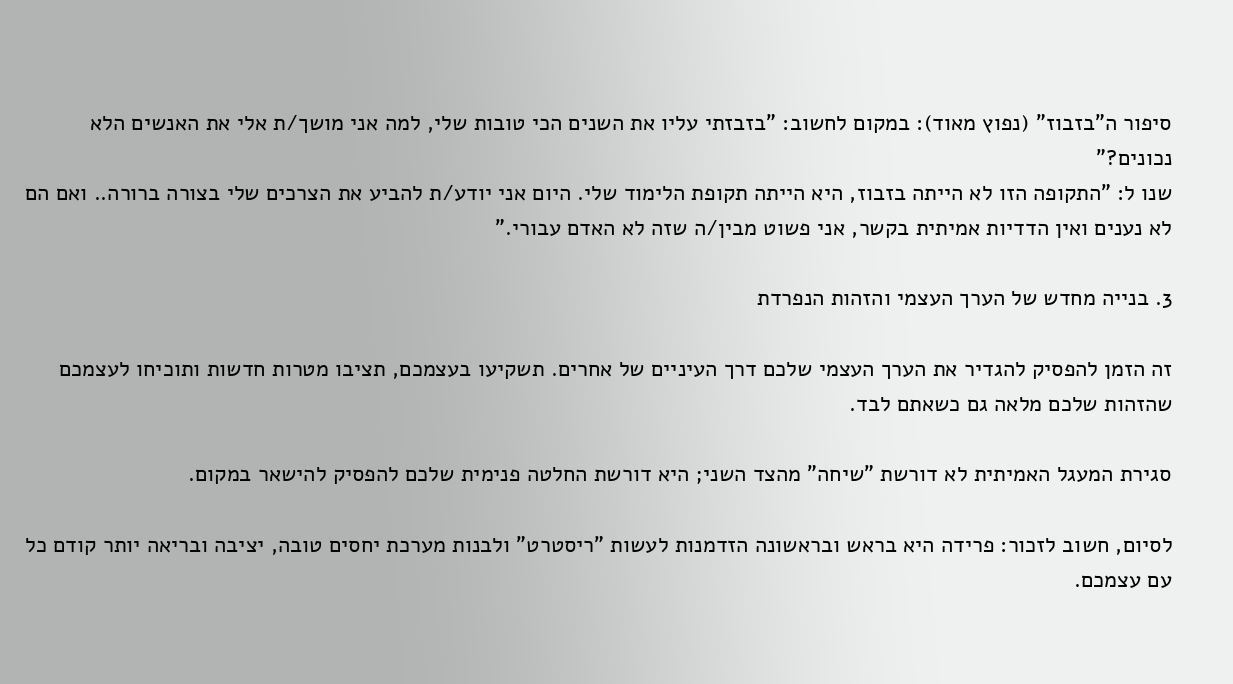סיפור ה"בזבוז" (נפוץ מאוד): במקום לחשוב: "בזבזתי עליו את השנים הכי טובות שלי, למה אני מושך/ת אלי את האנשים הלא נכונים?"
שנו ל: "התקופה הזו לא הייתה בזבוז, היא הייתה תקופת הלימוד שלי. היום אני יודע/ת להביע את הצרכים שלי בצורה ברורה.. ואם הם לא נענים ואין הדדיות אמיתית בקשר, אני פשוט מבין/ה שזה לא האדם עבורי."

3. בנייה מחדש של הערך העצמי והזהות הנפרדת

זה הזמן להפסיק להגדיר את הערך העצמי שלכם דרך העיניים של אחרים. תשקיעו בעצמכם, תציבו מטרות חדשות ותוכיחו לעצמכם שהזהות שלכם מלאה גם כשאתם לבד.

סגירת המעגל האמיתית לא דורשת "שיחה" מהצד השני; היא דורשת החלטה פנימית שלכם להפסיק להישאר במקום.

לסיום, חשוב לזכור: פרידה היא בראש ובראשונה הזדמנות לעשות "ריסטרט" ולבנות מערכת יחסים טובה, יציבה ובריאה יותר קודם כל עם עצמכם.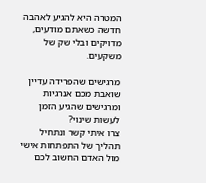המטרה היא להגיע לאהבה חדשה כשאתם מודעים, מדויקים ובלי שק של משקעים.

מרגישים שהפרידה עדיין שואבת מכם אנרגיות ומרגישים שהגיע הזמן לעשות שינוי?
צרו איתי קשר ונתחיל תהליך של התפתחות אישי מול האדם החשוב לכם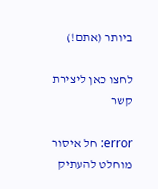ביותר (אתם!)

לחצו כאן ליצירת קשר

error: חל איסור מוחלט להעתיק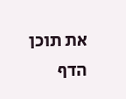את תוכן הדף